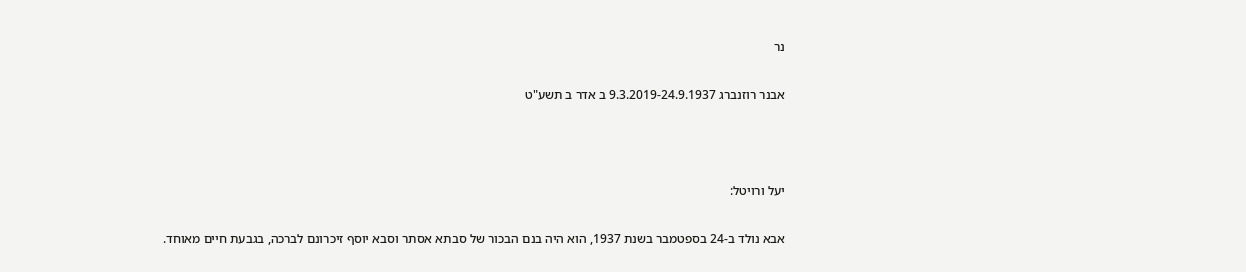נר

אבנר רוזנברג 9.3.2019-24.9.1937 ב אדר ב תשע"ט



יעל ורויטל:

אבא נולד ב-24 בספטמבר בשנת 1937, הוא היה בנם הבכור של סבתא אסתר וסבא יוסף זיכרונם לברכה, בגבעת חיים מאוחד.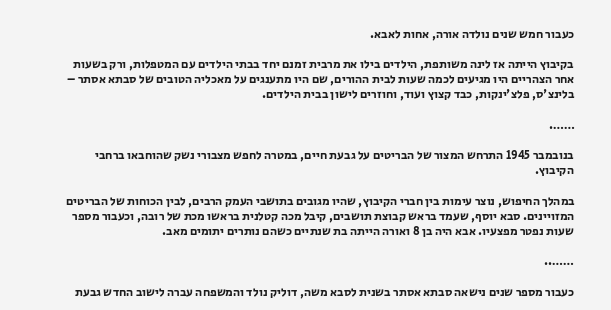כעבור חמש שנים נולדה אורה, אחות לאבא.

בקיבוץ הייתה אז לינה משותפת, הילדים בילו את מרבית זמנם יחד בבתי הילדים עם המטפלות, ורק בשעות אחר הצהריים היו מגיעים לכמה שעות לבית ההורים, שם היו מתענגים על מאכליה הטובים של סבתא אסתר – בלינצ'ס, פלצ'ינקות, כבד קצוץ ועוד, וחוזרים לישון בבית הילדים.

…….

בנובמבר 1945 התרחש המצור של הבריטים על גבעת חיים, במטרה לחפש מצבורי נשק שהוחבאו ברחבי הקיבוץ.

במהלך החיפוש, נוצר עימות בין חברי הקיבוץ, שהיו מגובים בתושבי העמק הרבים, לבין הכוחות של הבריטים המזויינים. סבא יוסף, שעמד בראש קבוצת תושבים, קיבל מכה קטלנית בראשו מכת של רובה, וכעבור מספר שעות נפטר מפצעיו. אבא היה בן 8 ואורה הייתה בת שנתיים כשהם נותרים יתומים מאב.

……..

כעבור מספר שנים נישאה סבתא אסתר בשנית לסבא משה, דוליק נולד והמשפחה עברה לישוב החדש גבעת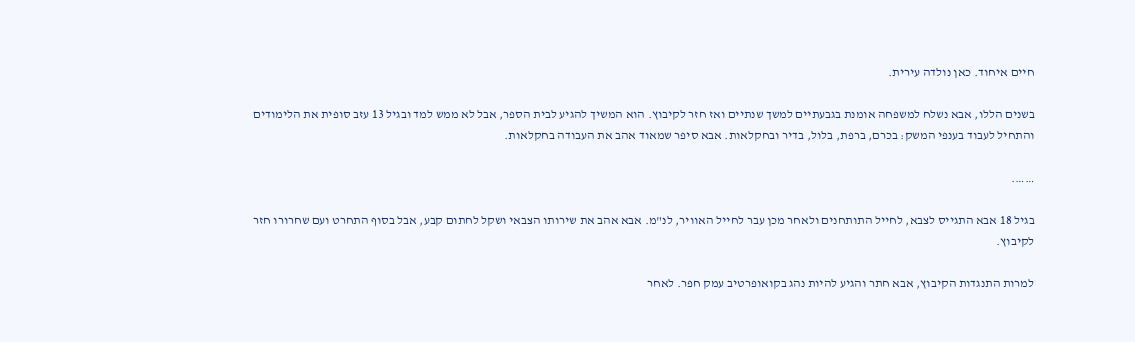חיים איחוד. כאן נולדה עירית.

בשנים הללו, אבא נשלח למשפחה אומנת בגבעתיים למשך שנתיים ואז חזר לקיבוץ. הוא המשיך להגיע לבית הספר, אבל לא ממש למד ובגיל 13 עזב סופית את הלימודים והתחיל לעבוד בענפי המשק: בכרם, ברפת, בלול, בדיר ובחקלאות. אבא סיפר שמאוד אהב את העבודה בחקלאות.

…….

בגיל 18 אבא התגייס לצבא, לחייל התותחנים ולאחר מכן עבר לחייל האוויר, לנ"מ. אבא אהב את שירותו הצבאי ושקל לחתום קבע, אבל בסוף התחרט ועם שחרורו חזר לקיבוץ.

למרות התנגדות הקיבוץ, אבא חתר והגיע להיות נהג בקואופרטיב עמק חפר. לאחר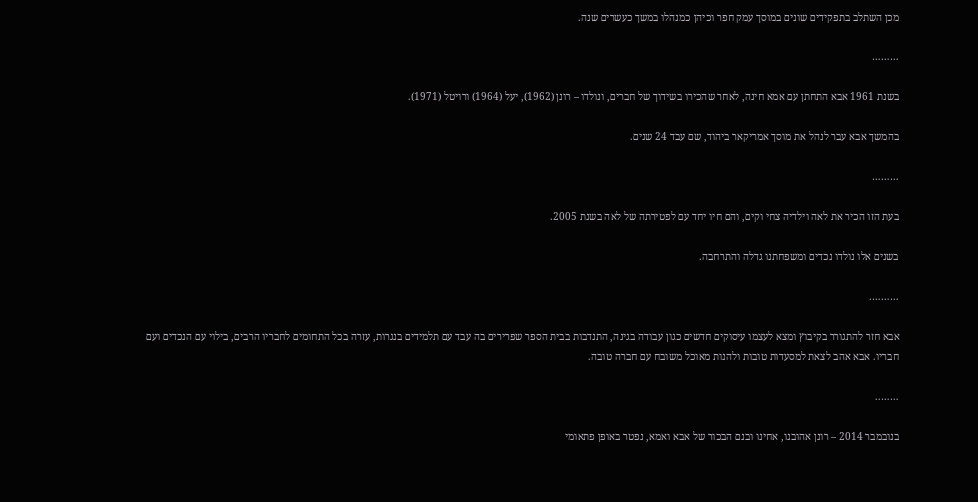מכן השתלב בתפקידים שונים במוסך עמק חפר וכיהן כמנהלו במשך כעשרים שנה.

………

בשנת 1961 אבא התחתן עם אמא חינה, לאחר שהכירו בשידוך של חברים, ונולדו – רונן (1962), יעל (1964) ורויטל (1971).

בהמשך אבא עבר לנהל את מוסך אמריקאר ביהוד, שם עבד 24 שנים.

………

בעת הזו הכיר את לאה וילדיה צחי וקים, והם חיו יחד עם לפטירתה של לאה בשנת 2005.

בשנים אלו נולדו נכדים ומשפחתנו גדלה והתרחבה.

……….

אבא חזר להתגורר בקיבוץ ומצא לעצמו עיסוקים חדשים כגון עבודה בגינה, התנדבות בבית הספר שפרירים בה עבד עם תלמידים בנגרות, עזרה בכל התחומים לחבריו הרבים, בילוי עם הנכדים ועם חבריו. אבא אהב לצאת למסעדות טובות ולהנות מאוכל משובח עם חברה טובה.

……..

בנובמבר 2014 – רונן אהובנו, אחינו ובנם הבכור של אבא ואמא, נפטר באופן פתאומי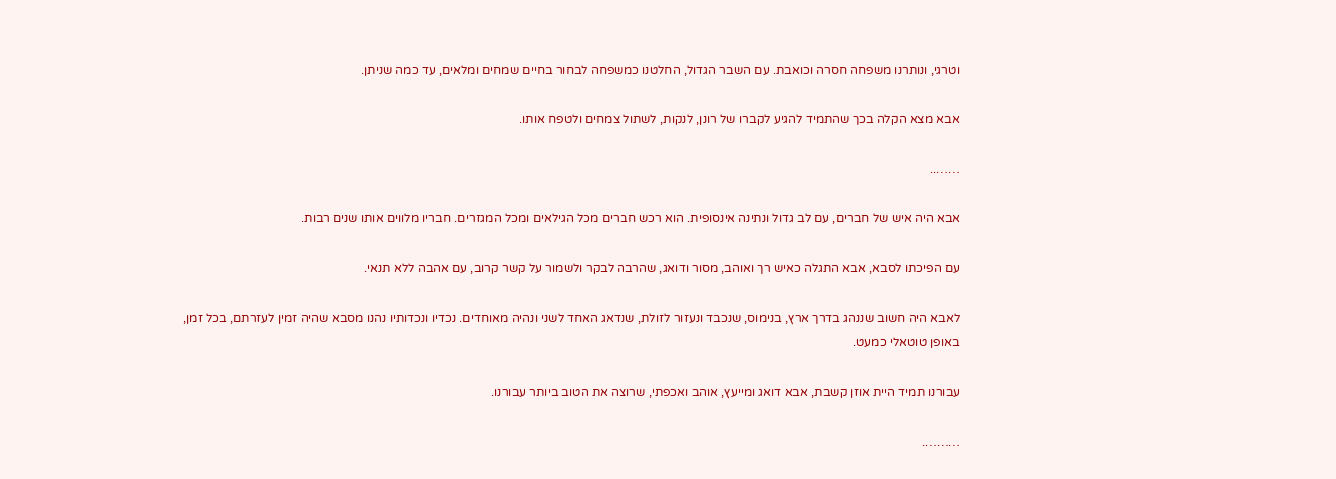וטרגי, ונותרנו משפחה חסרה וכואבת. עם השבר הגדול, החלטנו כמשפחה לבחור בחיים שמחים ומלאים, עד כמה שניתן.

אבא מצא הקלה בכך שהתמיד להגיע לקברו של רונן, לנקות, לשתול צמחים ולטפח אותו.

……..

אבא היה איש של חברים, עם לב גדול ונתינה אינסופית. הוא רכש חברים מכל הגילאים ומכל המגזרים. חבריו מלווים אותו שנים רבות.

עם הפיכתו לסבא, אבא התגלה כאיש רך ואוהב, מסור ודואג, שהרבה לבקר ולשמור על קשר קרוב, עם אהבה ללא תנאי.

לאבא היה חשוב שננהג בדרך ארץ, בנימוס, שנכבד ונעזור לזולת, שנדאג האחד לשני ונהיה מאוחדים. נכדיו ונכדותיו נהנו מסבא שהיה זמין לעזרתם, בכל זמן, באופן טוטאלי כמעט.

עבורנו תמיד היית אוזן קשבת, אבא דואג ומייעץ, אוהב ואכפתי, שרוצה את הטוב ביותר עבורנו.

……….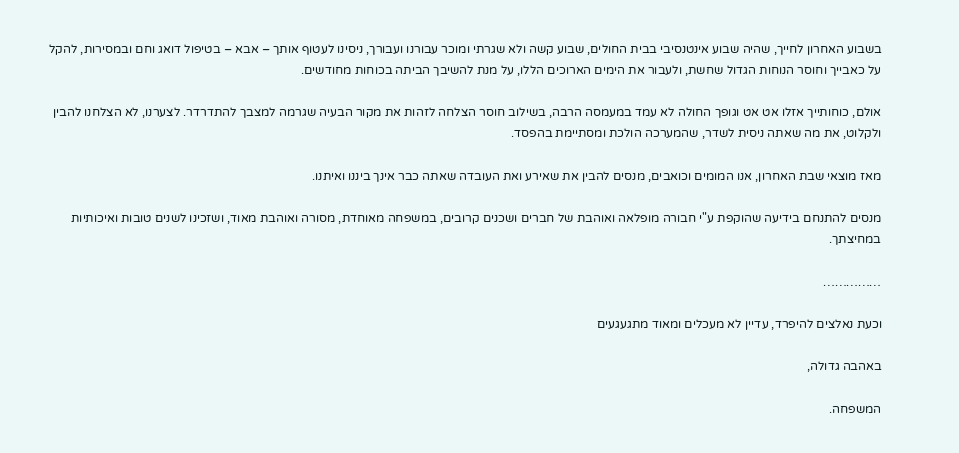בשבוע האחרון לחייך, שהיה שבוע אינטנסיבי בבית החולים, שבוע קשה ולא שגרתי ומוכר עבורנו ועבורך, ניסינו לעטוף אותך – אבא – בטיפול דואג וחם ובמסירות, להקל על כאבייך וחוסר הנוחות הגדול שחשת, ולעבור את הימים הארוכים הללו, על מנת להשיבך הביתה בכוחות מחודשים.

אולם, כוחותייך אזלו אט אט וגופך החולה לא עמד במעמסה הרבה, בשילוב חוסר הצלחה לזהות את מקור הבעיה שגרמה למצבך להתדרדר. לצערנו, לא הצלחנו להבין ולקלוט, את מה שאתה ניסית לשדר, שהמערכה הולכת ומסתיימת בהפסד.

מאז מוצאי שבת האחרון, אנו המומים וכואבים, מנסים להבין את שאירע ואת העובדה שאתה כבר אינך ביננו ואיתנו.

מנסים להתנחם בידיעה שהוקפת ע"י חבורה מופלאה ואוהבת של חברים ושכנים קרובים, במשפחה מאוחדת, מסורה ואוהבת מאוד, ושזכינו לשנים טובות ואיכותיות במחיצתך.

……………

וכעת נאלצים להיפרד, עדיין לא מעכלים ומאוד מתגעגעים

באהבה גדולה,

המשפחה.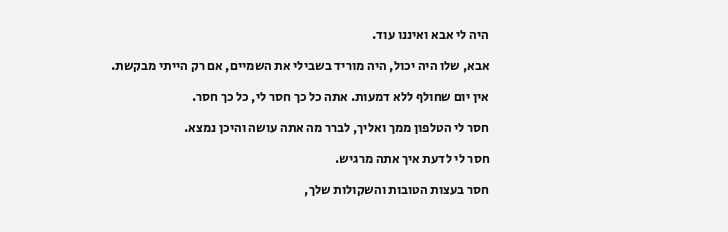היה לי אבא ואיננו עוד.

אבא, שלו היה יכול, היה מוריד בשבילי את השמיים, אם רק הייתי מבקשת.

אין יום שחולף ללא דמעות. אתה כל כך חסר לי, כל כך חסר.

חסר לי הטלפון ממך ואליך, לברר מה אתה עושה והיכן נמצא.

חסר לי לדעת איך אתה מרגיש.

חסר בעצות הטובות והשקולות שלך,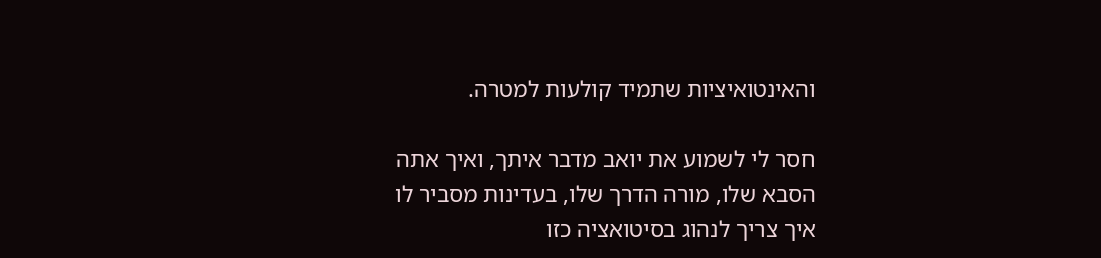והאינטואיציות שתמיד קולעות למטרה.

חסר לי לשמוע את יואב מדבר איתך, ואיך אתה הסבא שלו, מורה הדרך שלו, בעדינות מסביר לו איך צריך לנהוג בסיטואציה כזו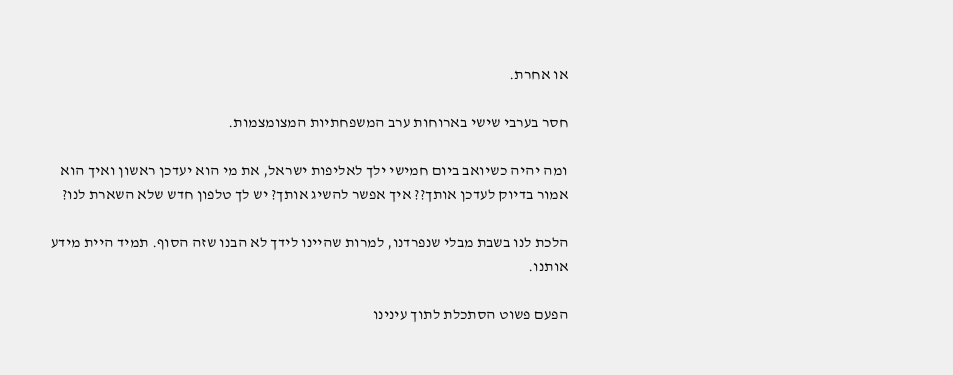או אחרת.

חסר בערבי שישי בארוחות ערב המשפחתיות המצומצמות.

ומה יהיה כשיואב ביום חמישי ילך לאליפות ישראל, את מי הוא יעדכן ראשון ואיך הוא אמור בדיוק לעדכן אותך?? איך אפשר להשיג אותך? יש לך טלפון חדש שלא השארת לנו?

הלכת לנו בשבת מבלי שנפרדנו, למרות שהיינו לידך לא הבנו שזה הסוף. תמיד היית מידע אותנו.

הפעם פשוט הסתכלת לתוך עינינו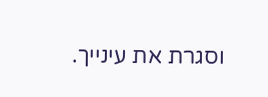וסגרת את עינייך.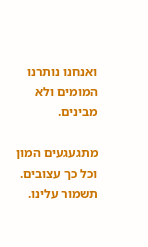ואנחנו נותרנו המומים ולא מבינים.

מתגעגעים המון וכל כך עצובים. תשמור עלינו.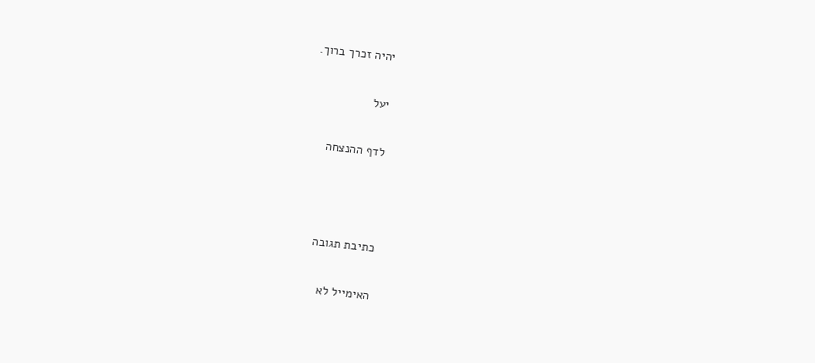יהיה זכרך ברוך.

יעל

לדף ההנצחה



כתיבת תגובה

האימייל לא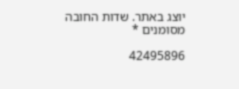יוצג באתר. שדות החובה מסומנים *

42495896